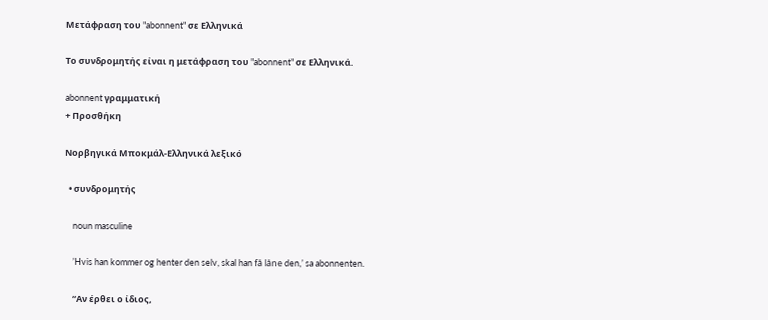Μετάφραση του "abonnent" σε Ελληνικά

Το συνδρομητής είναι η μετάφραση του "abonnent" σε Ελληνικά.

abonnent γραμματική
+ Προσθήκη

Νορβηγικά Μποκμάλ-Ελληνικά λεξικό

  • συνδρομητής

    noun masculine

    ’Hvis han kommer og henter den selv, skal han få låne den,’ sa abonnenten.

    “Αν έρθει ο ίδιος,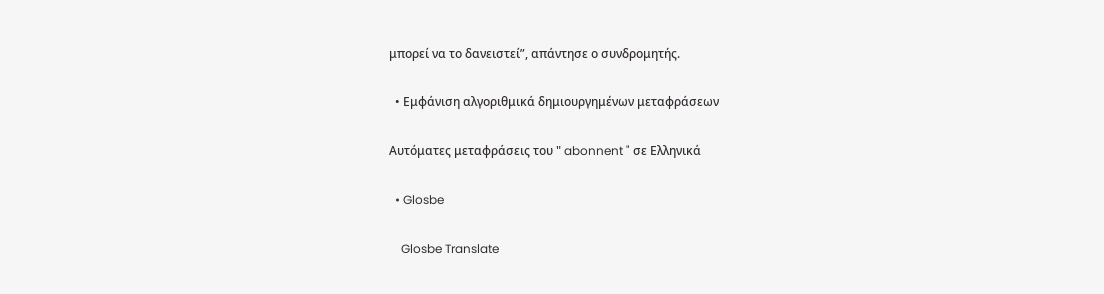μπορεί να το δανειστεί”, απάντησε ο συνδρομητής.

  • Εμφάνιση αλγοριθμικά δημιουργημένων μεταφράσεων

Αυτόματες μεταφράσεις του " abonnent " σε Ελληνικά

  • Glosbe

    Glosbe Translate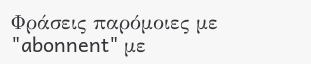Φράσεις παρόμοιες με "abonnent" με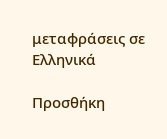μεταφράσεις σε Ελληνικά

Προσθήκη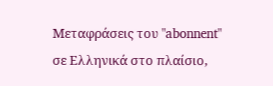Μεταφράσεις του "abonnent" σε Ελληνικά στο πλαίσιο,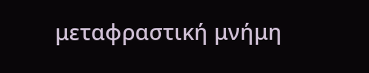μεταφραστική μνήμη